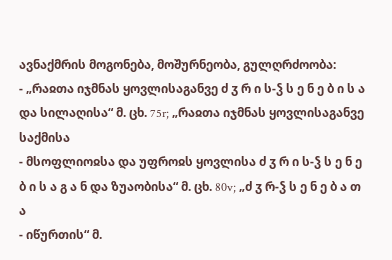ავნაქმრის მოგონება, მოშურნეობა, გულღრძოობა:
- „რაჲთა იჯმნას ყოვლისაგანვე ძ ჳ რ ი ს-ჴ ს ე ნ ე ბ ი ს ა და სილაღისა“ მ. ცხ. 75r; „რაჲთა იჯმნას ყოვლისაგანვე საქმისა
- მსოფლიოჲსა და უფროჲს ყოვლისა ძ ჳ რ ი ს-ჴ ს ე ნ ე ბ ი ს ა გ ა ნ და ზუაობისა“ მ. ცხ. 80v; „ძ ჳ რ-ჴ ს ე ნ ე ბ ა თ ა
- იწურთის“ მ.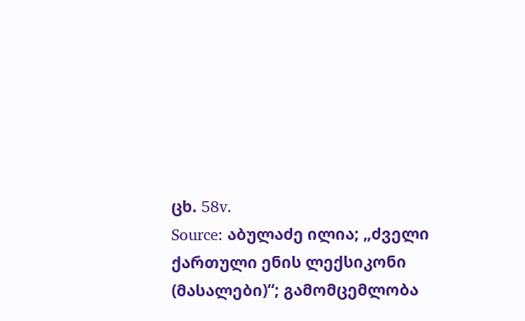ცხ. 58v.
Source: აბულაძე ილია; „ძველი ქართული ენის ლექსიკონი (მასალები)“; გამომცემლობა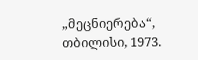„მეცნიერება“, თბილისი, 1973.